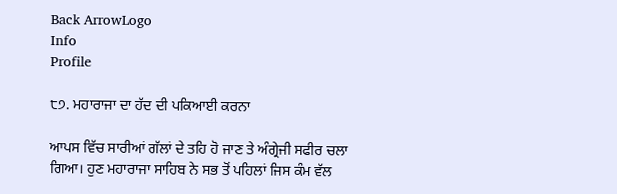Back ArrowLogo
Info
Profile

੮੭. ਮਹਾਰਾਜਾ ਦਾ ਹੱਦ ਦੀ ਪਕਿਆਈ ਕਰਨਾ

ਆਪਸ ਵਿੱਚ ਸਾਰੀਆਂ ਗੱਲਾਂ ਦੇ ਤਹਿ ਹੋ ਜਾਣ ਤੇ ਅੰਗ੍ਰੇਜੀ ਸਫੀਰ ਚਲਾ ਗਿਆ। ਹੁਣ ਮਹਾਰਾਜਾ ਸਾਹਿਬ ਨੇ ਸਭ ਤੋਂ ਪਹਿਲਾਂ ਜਿਸ ਕੰਮ ਵੱਲ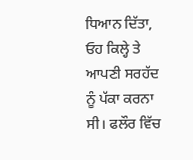ਧਿਆਨ ਦਿੱਤਾ, ਓਹ ਕਿਲ੍ਹੇ ਤੇ ਆਪਣੀ ਸਰਹੱਦ ਨੂੰ ਪੱਕਾ ਕਰਨਾ ਸੀ। ਫਲੌਰ ਵਿੱਚ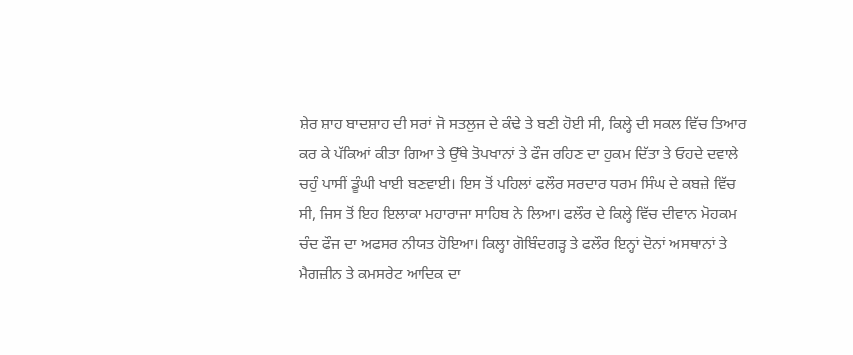ਸ਼ੇਰ ਸ਼ਾਹ ਬਾਦਸ਼ਾਹ ਦੀ ਸਰਾਂ ਜੋ ਸਤਲੁਜ ਦੇ ਕੰਢੇ ਤੇ ਬਣੀ ਹੋਈ ਸੀ, ਕਿਲ੍ਹੇ ਦੀ ਸਕਲ ਵਿੱਚ ਤਿਆਰ ਕਰ ਕੇ ਪੱਕਿਆਂ ਕੀਤਾ ਗਿਆ ਤੇ ਉੱਥੇ ਤੋਪਖਾਨਾਂ ਤੇ ਫੌਜ ਰਹਿਣ ਦਾ ਹੁਕਮ ਦਿੱਤਾ ਤੇ ਓਹਦੇ ਦਵਾਲੇ ਚਹੁੰ ਪਾਸੀਂ ਡੂੰਘੀ ਖਾਈ ਬਣਵਾਈ। ਇਸ ਤੋਂ ਪਹਿਲਾਂ ਫਲੌਰ ਸਰਦਾਰ ਧਰਮ ਸਿੰਘ ਦੇ ਕਬਜ਼ੇ ਵਿੱਚ ਸੀ, ਜਿਸ ਤੋਂ ਇਹ ਇਲਾਕਾ ਮਹਾਰਾਜਾ ਸਾਹਿਬ ਨੇ ਲਿਆ। ਫਲੌਰ ਦੇ ਕਿਲ੍ਹੇ ਵਿੱਚ ਦੀਵਾਨ ਮੋਹਕਮ ਚੰਦ ਫੌਜ ਦਾ ਅਫਸਰ ਨੀਯਤ ਹੋਇਆ। ਕਿਲ੍ਹਾ ਗੋਬਿੰਦਗੜ੍ਹ ਤੇ ਫਲੌਰ ਇਨ੍ਹਾਂ ਦੋਨਾਂ ਅਸਥਾਨਾਂ ਤੇ ਮੈਗਜ਼ੀਨ ਤੇ ਕਮਸਰੇਟ ਆਦਿਕ ਦਾ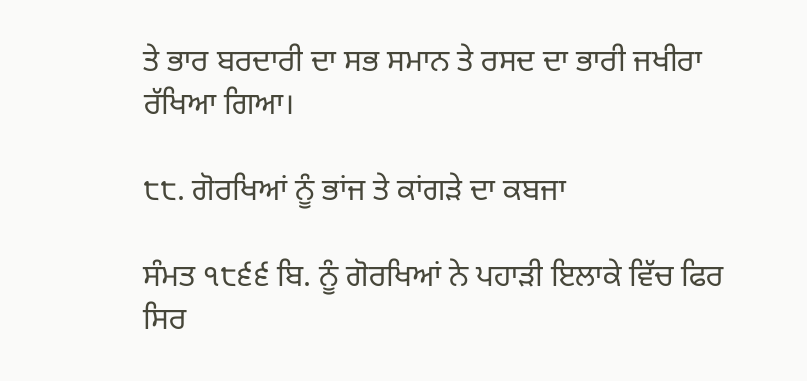ਤੇ ਭਾਰ ਬਰਦਾਰੀ ਦਾ ਸਭ ਸਮਾਨ ਤੇ ਰਸਦ ਦਾ ਭਾਰੀ ਜਖੀਰਾ ਰੱਖਿਆ ਗਿਆ।

੮੮. ਗੋਰਖਿਆਂ ਨੂੰ ਭਾਂਜ ਤੇ ਕਾਂਗੜੇ ਦਾ ਕਬਜਾ

ਸੰਮਤ ੧੮੬੬ ਬਿ. ਨੂੰ ਗੋਰਖਿਆਂ ਨੇ ਪਹਾੜੀ ਇਲਾਕੇ ਵਿੱਚ ਫਿਰ ਸਿਰ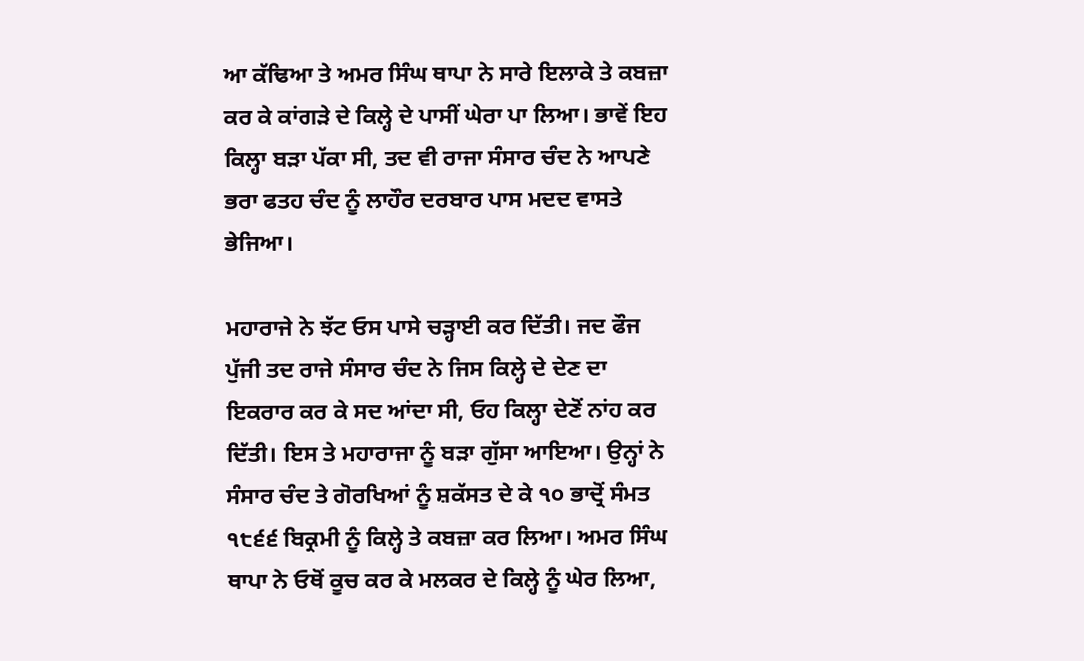ਆ ਕੱਢਿਆ ਤੇ ਅਮਰ ਸਿੰਘ ਥਾਪਾ ਨੇ ਸਾਰੇ ਇਲਾਕੇ ਤੇ ਕਬਜ਼ਾ ਕਰ ਕੇ ਕਾਂਗੜੇ ਦੇ ਕਿਲ੍ਹੇ ਦੇ ਪਾਸੀਂ ਘੇਰਾ ਪਾ ਲਿਆ। ਭਾਵੇਂ ਇਹ ਕਿਲ੍ਹਾ ਬੜਾ ਪੱਕਾ ਸੀ, ਤਦ ਵੀ ਰਾਜਾ ਸੰਸਾਰ ਚੰਦ ਨੇ ਆਪਣੇ ਭਰਾ ਫਤਹ ਚੰਦ ਨੂੰ ਲਾਹੌਰ ਦਰਬਾਰ ਪਾਸ ਮਦਦ ਵਾਸਤੇ ਭੇਜਿਆ।

ਮਹਾਰਾਜੇ ਨੇ ਝੱਟ ਓਸ ਪਾਸੇ ਚੜ੍ਹਾਈ ਕਰ ਦਿੱਤੀ। ਜਦ ਫੌਜ ਪੁੱਜੀ ਤਦ ਰਾਜੇ ਸੰਸਾਰ ਚੰਦ ਨੇ ਜਿਸ ਕਿਲ੍ਹੇ ਦੇ ਦੇਣ ਦਾ ਇਕਰਾਰ ਕਰ ਕੇ ਸਦ ਆਂਦਾ ਸੀ, ਓਹ ਕਿਲ੍ਹਾ ਦੇਣੋਂ ਨਾਂਹ ਕਰ ਦਿੱਤੀ। ਇਸ ਤੇ ਮਹਾਰਾਜਾ ਨੂੰ ਬੜਾ ਗੁੱਸਾ ਆਇਆ। ਉਨ੍ਹਾਂ ਨੇ ਸੰਸਾਰ ਚੰਦ ਤੇ ਗੋਰਖਿਆਂ ਨੂੰ ਸ਼ਕੱਸਤ ਦੇ ਕੇ ੧੦ ਭਾਦ੍ਰੋਂ ਸੰਮਤ ੧੮੬੬ ਬਿਕ੍ਰਮੀ ਨੂੰ ਕਿਲ੍ਹੇ ਤੇ ਕਬਜ਼ਾ ਕਰ ਲਿਆ। ਅਮਰ ਸਿੰਘ ਥਾਪਾ ਨੇ ਓਥੋਂ ਕੂਚ ਕਰ ਕੇ ਮਲਕਰ ਦੇ ਕਿਲ੍ਹੇ ਨੂੰ ਘੇਰ ਲਿਆ,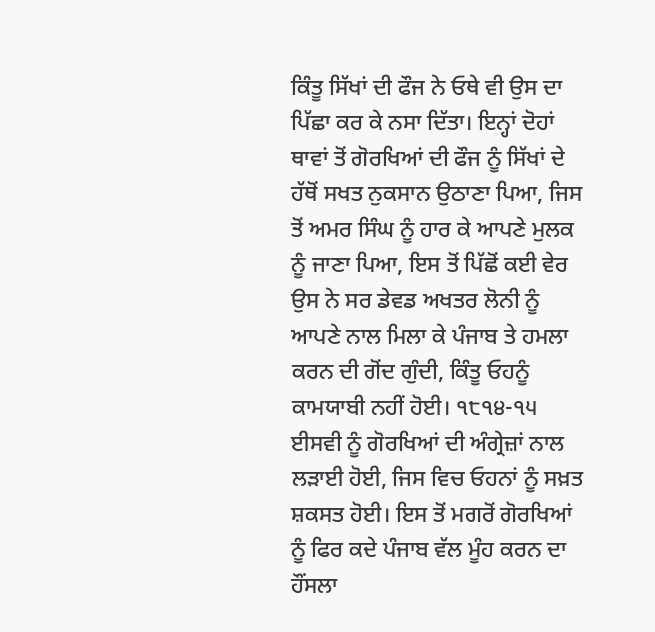ਕਿੰਤੂ ਸਿੱਖਾਂ ਦੀ ਫੌਜ ਨੇ ਓਥੇ ਵੀ ਉਸ ਦਾ ਪਿੱਛਾ ਕਰ ਕੇ ਨਸਾ ਦਿੱਤਾ। ਇਨ੍ਹਾਂ ਦੋਹਾਂ ਥਾਵਾਂ ਤੋਂ ਗੋਰਖਿਆਂ ਦੀ ਫੌਜ ਨੂੰ ਸਿੱਖਾਂ ਦੇ ਹੱਥੋਂ ਸਖਤ ਨੁਕਸਾਨ ਉਠਾਣਾ ਪਿਆ, ਜਿਸ ਤੋਂ ਅਮਰ ਸਿੰਘ ਨੂੰ ਹਾਰ ਕੇ ਆਪਣੇ ਮੁਲਕ ਨੂੰ ਜਾਣਾ ਪਿਆ, ਇਸ ਤੋਂ ਪਿੱਛੋਂ ਕਈ ਵੇਰ ਉਸ ਨੇ ਸਰ ਡੇਵਡ ਅਖਤਰ ਲੋਨੀ ਨੂੰ ਆਪਣੇ ਨਾਲ ਮਿਲਾ ਕੇ ਪੰਜਾਬ ਤੇ ਹਮਲਾ ਕਰਨ ਦੀ ਗੋਂਦ ਗੁੰਦੀ, ਕਿੰਤੂ ਓਹਨੂੰ ਕਾਮਯਾਬੀ ਨਹੀਂ ਹੋਈ। ੧੮੧੪-੧੫ ਈਸਵੀ ਨੂੰ ਗੋਰਖਿਆਂ ਦੀ ਅੰਗ੍ਰੇਜ਼ਾਂ ਨਾਲ ਲੜਾਈ ਹੋਈ, ਜਿਸ ਵਿਚ ਓਹਨਾਂ ਨੂੰ ਸਖ਼ਤ ਸ਼ਕਸਤ ਹੋਈ। ਇਸ ਤੋਂ ਮਗਰੋਂ ਗੋਰਖਿਆਂ ਨੂੰ ਫਿਰ ਕਦੇ ਪੰਜਾਬ ਵੱਲ ਮੂੰਹ ਕਰਨ ਦਾ ਹੌਂਸਲਾ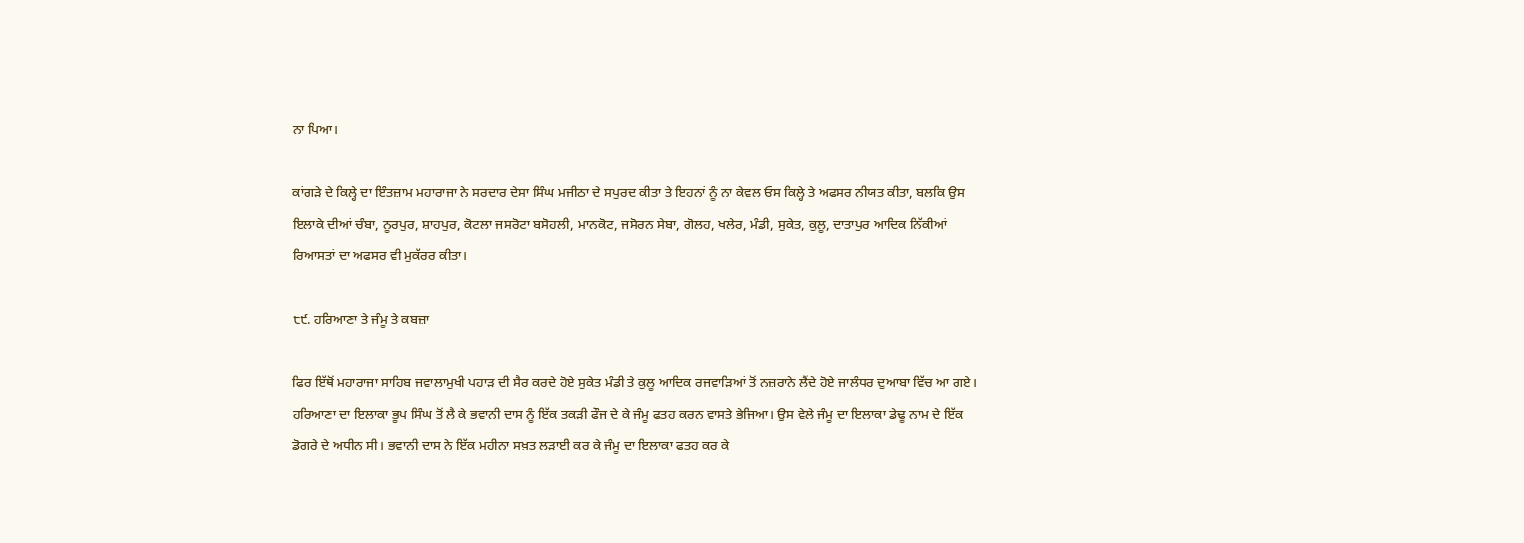ਨਾ ਪਿਆ।

ਕਾਂਗੜੇ ਦੇ ਕਿਲ੍ਹੇ ਦਾ ਇੰਤਜ਼ਾਮ ਮਹਾਰਾਜਾ ਨੇ ਸਰਦਾਰ ਦੇਸਾ ਸਿੰਘ ਮਜੀਠਾ ਦੇ ਸਪੁਰਦ ਕੀਤਾ ਤੇ ਇਹਨਾਂ ਨੂੰ ਨਾ ਕੇਵਲ ਓਸ ਕਿਲ੍ਹੇ ਤੇ ਅਫਸਰ ਨੀਯਤ ਕੀਤਾ, ਬਲਕਿ ਉਸ ਇਲਾਕੇ ਦੀਆਂ ਚੰਬਾ, ਨੂਰਪੁਰ, ਸ਼ਾਹਪੁਰ, ਕੋਟਲਾ ਜਸਰੋਟਾ ਬਸੋਹਲੀ, ਮਾਨਕੋਟ, ਜਸੋਰਨ ਸੇਬਾ, ਗੋਲਹ, ਖਲੇਰ, ਮੰਡੀ, ਸੁਕੇਤ, ਕੁਲੂ, ਦਾਤਾਪੁਰ ਆਦਿਕ ਨਿੱਕੀਆਂ ਰਿਆਸਤਾਂ ਦਾ ਅਫਸਰ ਵੀ ਮੁਕੱਰਰ ਕੀਤਾ।

੮੯. ਹਰਿਆਣਾ ਤੇ ਜੰਮੂ ਤੇ ਕਬਜ਼ਾ

ਫਿਰ ਇੱਥੋਂ ਮਹਾਰਾਜਾ ਸਾਹਿਬ ਜਵਾਲਾਮੁਖੀ ਪਹਾੜ ਦੀ ਸੈਰ ਕਰਦੇ ਹੋਏ ਸੁਕੇਤ ਮੰਡੀ ਤੇ ਕੁਲੂ ਆਦਿਕ ਰਜਵਾੜਿਆਂ ਤੋਂ ਨਜ਼ਰਾਨੇ ਲੈਂਦੇ ਹੋਏ ਜਾਲੰਧਰ ਦੁਆਬਾ ਵਿੱਚ ਆ ਗਏ। ਹਰਿਆਣਾ ਦਾ ਇਲਾਕਾ ਭੂਪ ਸਿੰਘ ਤੋਂ ਲੈ ਕੇ ਭਵਾਨੀ ਦਾਸ ਨੂੰ ਇੱਕ ਤਕੜੀ ਫੌਜ ਦੇ ਕੇ ਜੰਮੂ ਫਤਹ ਕਰਨ ਵਾਸਤੇ ਭੇਜਿਆ। ਉਸ ਵੇਲੇ ਜੰਮੂ ਦਾ ਇਲਾਕਾ ਡੇਢੂ ਨਾਮ ਦੇ ਇੱਕ ਡੋਗਰੇ ਦੇ ਅਧੀਨ ਸੀ। ਭਵਾਨੀ ਦਾਸ ਨੇ ਇੱਕ ਮਹੀਨਾ ਸਖ਼ਤ ਲੜਾਈ ਕਰ ਕੇ ਜੰਮੂ ਦਾ ਇਲਾਕਾ ਫਤਹ ਕਰ ਕੇ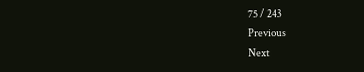75 / 243
Previous
Next